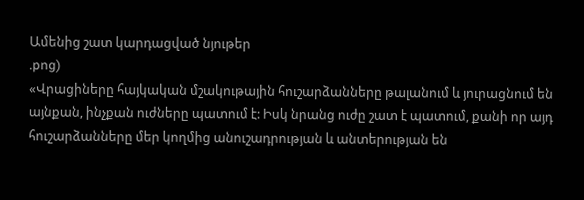Ամենից շատ կարդացված նյութեր
.png)
«Վրացիները հայկական մշակութային հուշարձանները թալանում և յուրացնում են այնքան, ինչքան ուժները պատում է: Իսկ նրանց ուժը շատ է պատում, քանի որ այդ հուշարձանները մեր կողմից անուշադրության և անտերության են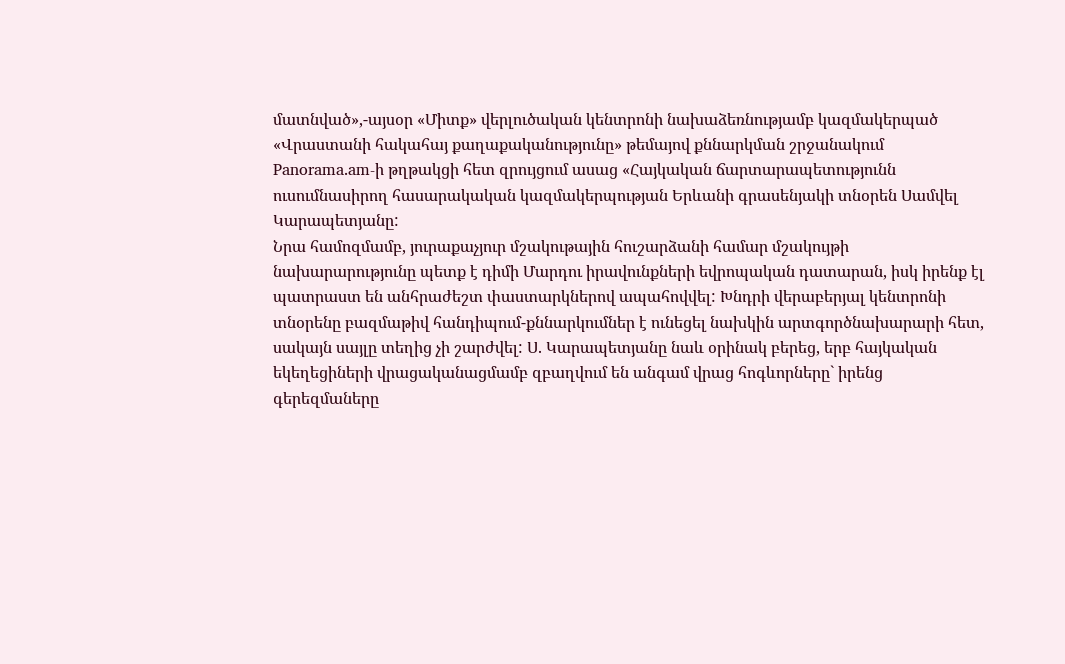մատնված»,-այսօր «Միտք» վերլուծական կենտրոնի նախաձեռնությամբ կազմակերպած «Վրաստանի հակահայ քաղաքականությունը» թեմայով քննարկման շրջանակում Panorama.am-ի թղթակցի հետ զրույցում ասաց «Հայկական ճարտարապետությունն ուսումնասիրող հասարակական կազմակերպության Երևանի գրասենյակի տնօրեն Սամվել Կարապետյանը:
Նրա համոզմամբ, յուրաքաչյուր մշակութային հուշարձանի համար մշակույթի նախարարությունը պետք է դիմի Մարդու իրավունքների եվրոպական դատարան, իսկ իրենք էլ պատրաստ են անհրաժեշտ փաստարկներով ապահովվել: Խնդրի վերաբերյալ կենտրոնի տնօրենը բազմաթիվ հանդիպում-քննարկումներ է ունեցել նախկին արտգործնախարարի հետ, սակայն սայլը տեղից չի շարժվել: Ս. Կարապետյանը նաև օրինակ բերեց, երբ հայկական եկեղեցիների վրացականացմամբ զբաղվում են անգամ վրաց հոգևորները` իրենց գերեզմաները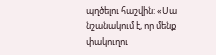պղծելու հաշվին: «Սա նշանակում է, որ մենք փակուղու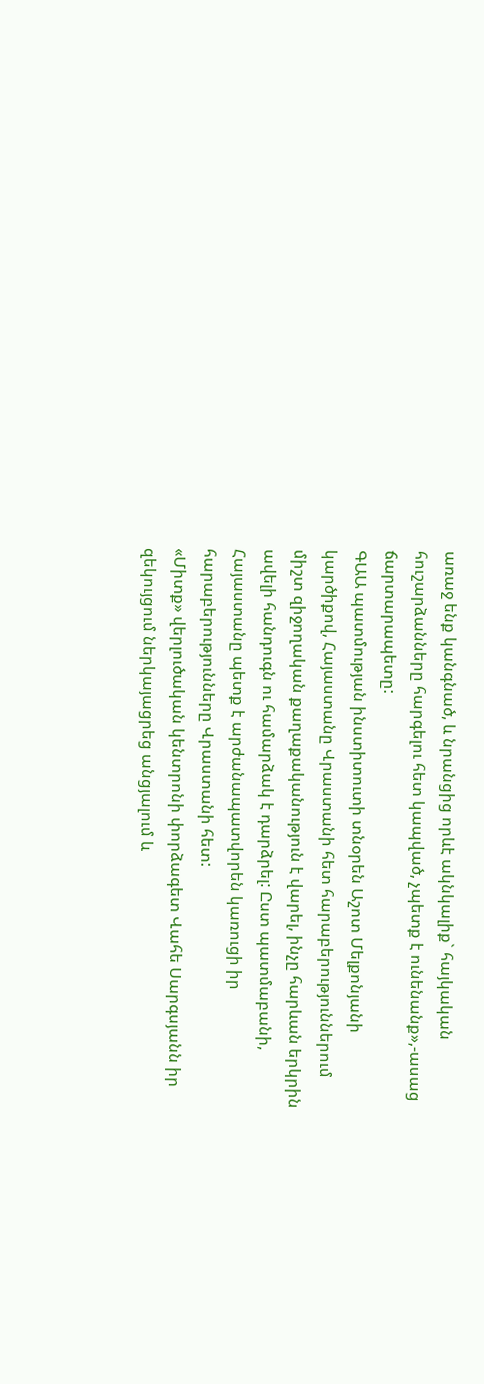առաջ ենք կանգնած, և նրանցից որևէ ակնկալիք` հայկական հուշարձանները հարգելու հետ կապված, չպետք է ունենանք»,-ասաց ճարտարապետը:
ԳԱԱ պատմության ինստիտուտի տնօրեն Աշոտ Մելքոնյանի կարծիքով, Հայաստանը Վրաստանի հետ հարաբերություններում միշտ զիջողական քաղաքականություն է վարել, ինչը հարևան երկրին ավելի հանդուգն ու համարձակ է դարձրել: Ըստ պատմաբանի, Հայաստանը պետք է արժանապատվորեն կառուցի իր հարաբերությունները Վրաստանի հետ:
«Միտք» վերլուծական կենտրոնի փորձագետ Վահե Սարգսյանն իր զեկույցում ներկայացրեց անցյալում և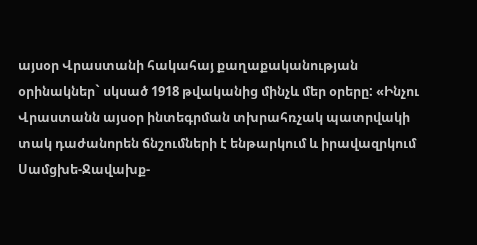այսօր Վրաստանի հակահայ քաղաքականության օրինակներ` սկսած 1918 թվականից մինչև մեր օրերը: «Ինչու Վրաստանն այսօր ինտեգրման տխրահռչակ պատրվակի տակ դաժանորեն ճնշումների է ենթարկում և իրավազրկում Սամցխե-Ջավախք-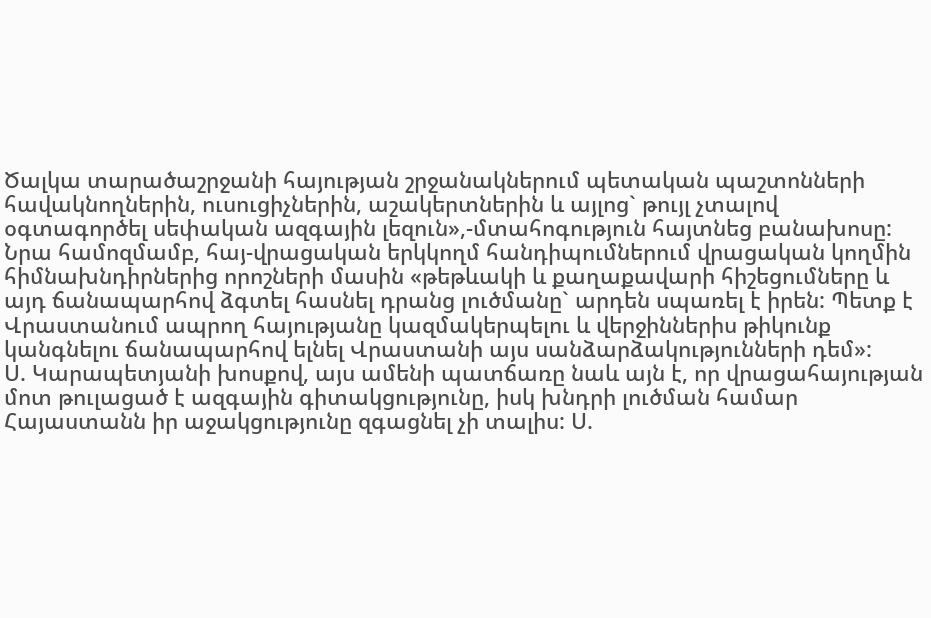Ծալկա տարածաշրջանի հայության շրջանակներում պետական պաշտոնների հավակնողներին, ուսուցիչներին, աշակերտներին և այլոց` թույլ չտալով օգտագործել սեփական ազգային լեզուն»,-մտահոգություն հայտնեց բանախոսը: Նրա համոզմամբ, հայ-վրացական երկկողմ հանդիպումներում վրացական կողմին հիմնախնդիրներից որոշների մասին «թեթևակի և քաղաքավարի հիշեցումները և այդ ճանապարհով ձգտել հասնել դրանց լուծմանը` արդեն սպառել է իրեն: Պետք է Վրաստանում ապրող հայությանը կազմակերպելու և վերջիններիս թիկունք կանգնելու ճանապարհով ելնել Վրաստանի այս սանձարձակությունների դեմ»:
Ս. Կարապետյանի խոսքով, այս ամենի պատճառը նաև այն է, որ վրացահայության մոտ թուլացած է ազգային գիտակցությունը, իսկ խնդրի լուծման համար Հայաստանն իր աջակցությունը զգացնել չի տալիս: Ս.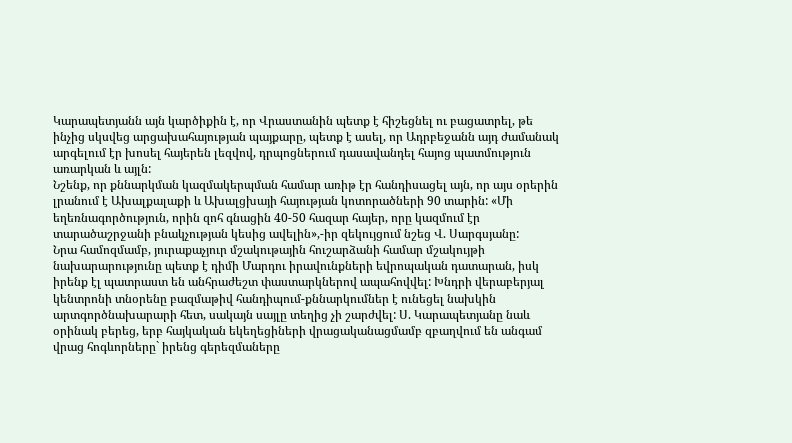Կարապետյանն այն կարծիքին է, որ Վրաստանին պետք է հիշեցնել ու բացատրել, թե ինչից սկսվեց արցախահայության պայքարը, պետք է ասել, որ Ադրբեջանն այդ ժամանակ արգելում էր խոսել հայերեն լեզվով, դրպոցներում դասավանդել հայոց պատմություն առարկան և այլն:
Նշենք, որ քննարկման կազմակերպման համար առիթ էր հանդիսացել այն, որ այս օրերին լրանում է Ախալքալաքի և Ախալցխայի հայության կոտորածների 90 տարին: «Մի եղեռնագործություն, որին զոհ գնացին 40-50 հազար հայեր, որը կազմում էր տարածաշրջանի բնակչության կեսից ավելին»,-իր զեկույցում նշեց Վ. Սարգսյանը:
Նրա համոզմամբ, յուրաքաչյուր մշակութային հուշարձանի համար մշակույթի նախարարությունը պետք է դիմի Մարդու իրավունքների եվրոպական դատարան, իսկ իրենք էլ պատրաստ են անհրաժեշտ փաստարկներով ապահովվել: Խնդրի վերաբերյալ կենտրոնի տնօրենը բազմաթիվ հանդիպում-քննարկումներ է ունեցել նախկին արտգործնախարարի հետ, սակայն սայլը տեղից չի շարժվել: Ս. Կարապետյանը նաև օրինակ բերեց, երբ հայկական եկեղեցիների վրացականացմամբ զբաղվում են անգամ վրաց հոգևորները` իրենց գերեզմաները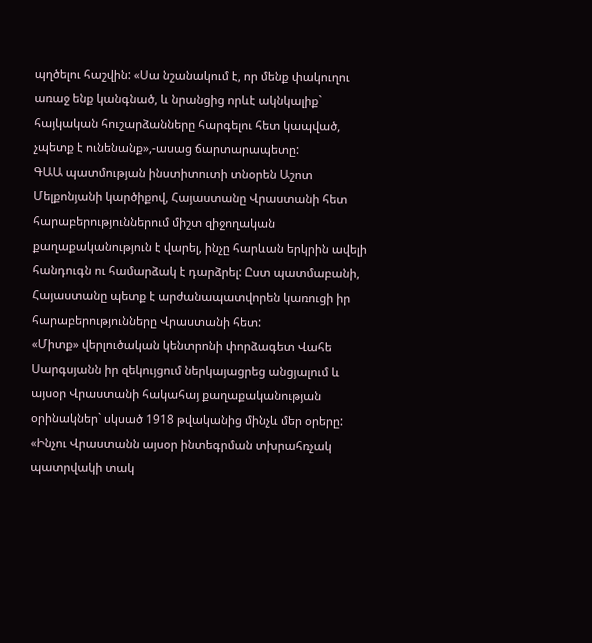պղծելու հաշվին: «Սա նշանակում է, որ մենք փակուղու առաջ ենք կանգնած, և նրանցից որևէ ակնկալիք` հայկական հուշարձանները հարգելու հետ կապված, չպետք է ունենանք»,-ասաց ճարտարապետը:
ԳԱԱ պատմության ինստիտուտի տնօրեն Աշոտ Մելքոնյանի կարծիքով, Հայաստանը Վրաստանի հետ հարաբերություններում միշտ զիջողական քաղաքականություն է վարել, ինչը հարևան երկրին ավելի հանդուգն ու համարձակ է դարձրել: Ըստ պատմաբանի, Հայաստանը պետք է արժանապատվորեն կառուցի իր հարաբերությունները Վրաստանի հետ:
«Միտք» վերլուծական կենտրոնի փորձագետ Վահե Սարգսյանն իր զեկույցում ներկայացրեց անցյալում և այսօր Վրաստանի հակահայ քաղաքականության օրինակներ` սկսած 1918 թվականից մինչև մեր օրերը: «Ինչու Վրաստանն այսօր ինտեգրման տխրահռչակ պատրվակի տակ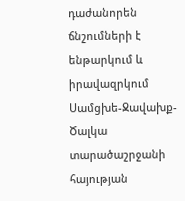դաժանորեն ճնշումների է ենթարկում և իրավազրկում Սամցխե-Ջավախք-Ծալկա տարածաշրջանի հայության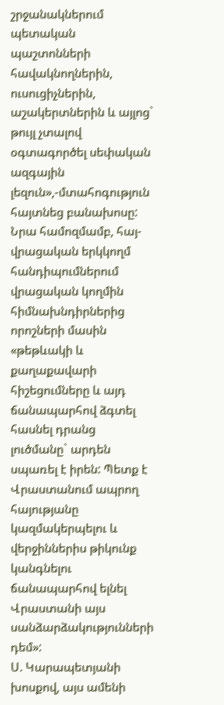շրջանակներում պետական պաշտոնների հավակնողներին, ուսուցիչներին, աշակերտներին և այլոց` թույլ չտալով օգտագործել սեփական ազգային լեզուն»,-մտահոգություն հայտնեց բանախոսը: Նրա համոզմամբ, հայ-վրացական երկկողմ հանդիպումներում վրացական կողմին հիմնախնդիրներից որոշների մասին «թեթևակի և քաղաքավարի հիշեցումները և այդ ճանապարհով ձգտել հասնել դրանց լուծմանը` արդեն սպառել է իրեն: Պետք է Վրաստանում ապրող հայությանը կազմակերպելու և վերջիններիս թիկունք կանգնելու ճանապարհով ելնել Վրաստանի այս սանձարձակությունների դեմ»:
Ս. Կարապետյանի խոսքով, այս ամենի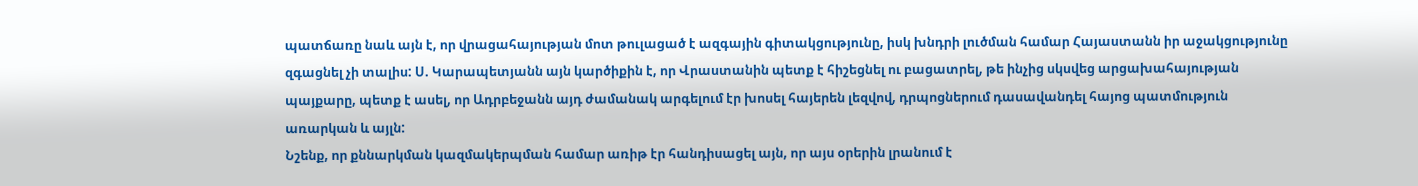պատճառը նաև այն է, որ վրացահայության մոտ թուլացած է ազգային գիտակցությունը, իսկ խնդրի լուծման համար Հայաստանն իր աջակցությունը զգացնել չի տալիս: Ս. Կարապետյանն այն կարծիքին է, որ Վրաստանին պետք է հիշեցնել ու բացատրել, թե ինչից սկսվեց արցախահայության պայքարը, պետք է ասել, որ Ադրբեջանն այդ ժամանակ արգելում էր խոսել հայերեն լեզվով, դրպոցներում դասավանդել հայոց պատմություն առարկան և այլն:
Նշենք, որ քննարկման կազմակերպման համար առիթ էր հանդիսացել այն, որ այս օրերին լրանում է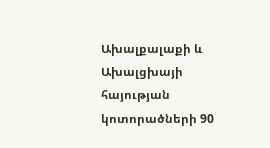Ախալքալաքի և Ախալցխայի հայության կոտորածների 90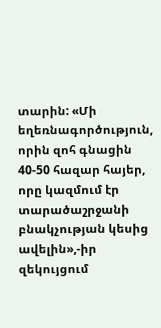տարին: «Մի եղեռնագործություն, որին զոհ գնացին 40-50 հազար հայեր, որը կազմում էր տարածաշրջանի բնակչության կեսից ավելին»,-իր զեկույցում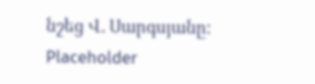նշեց Վ. Սարգսյանը:
Placeholder